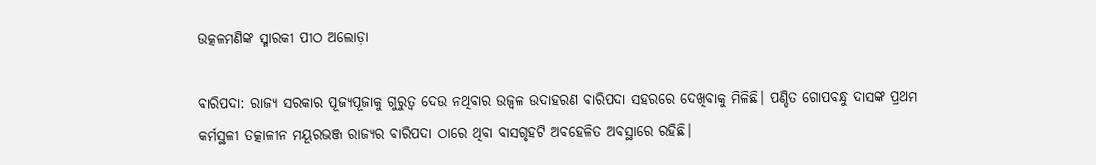ଉତ୍କଳମଣିଙ୍କ ସ୍ମାରକୀ ପୀଠ ଅଲୋଡ଼ା

ବାରିପଦା: ରାଜ୍ୟ ସରକାର ପୂଜ୍ୟପୂଜାକୁ ଗୁରୁତ୍ୱ ଦେଉ ନଥିବାର ଉଜ୍ୱଳ ଉଦାହରଣ ବାରିପଦା ସହରରେ ଦେଖିବାକୁ ମିଳିଛି। ପଣ୍ଡିତ ଗୋପବନ୍ଧୁ ଦାସଙ୍କ ପ୍ରଥମ କର୍ମସ୍ଥଳୀ ତତ୍କାଳୀନ ମୟୂରଭଞ୍ଜ ରାଜ୍ୟର ବାରିପଦା ଠାରେ ଥିବା ବାସଗୃହଟି ଅବହେଳିତ ଅବସ୍ଥାରେ ରହିଛି।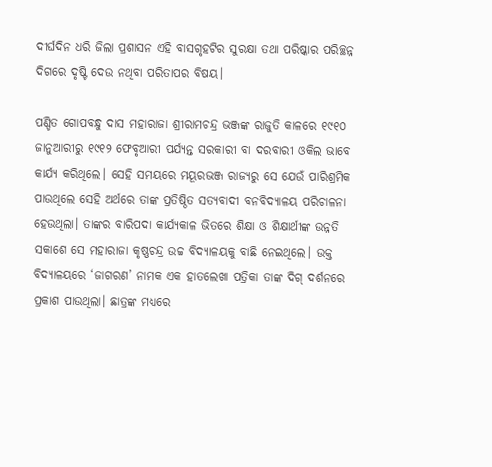ଦୀର୍ଘଦିନ ଧରି ଜିଲା ପ୍ରଶାସନ ଏହି ବାସଗୃହଟିର ସୁରକ୍ଷା ତଥା ପରିଷ୍କାର ପରିଚ୍ଛନ୍ନ ଦିଗରେ ଦୃଷ୍ଟି ଦେଉ ନଥିବା ପରିତାପର ବିଷୟ।

ପଣ୍ଡିତ ଗୋପବନ୍ଧୁ ଦାସ ମହାରାଜା ଶ୍ରୀରାମଚନ୍ଦ୍ର ଭଞ୍ଜଙ୍କ ରାଜୁତି କାଳରେ ୧୯୧୦ ଜାନୁଆରୀରୁ ୧୯୧୨ ଫେବୃଆରୀ ପର୍ଯ୍ୟନ୍ତ ସରକାରୀ ବା ଦରବାରୀ ଓକିଲ ଭାବେ କାର୍ଯ୍ୟ କରିଥିଲେ। ସେହି ସମୟରେ ମୟୂରଭଞ୍ଜ ରାଜ୍ୟରୁ ସେ ଯେଉଁ ପାରିଶ୍ରମିକ ପାଉଥିଲେ ସେହି ଅର୍ଥରେ ତାଙ୍କ ପ୍ରତିଷ୍ଠିତ ସତ୍ୟବାଦୀ ବନବିଦ୍ୟାଳୟ ପରିଚାଳନା ହେଉଥିଲା। ତାଙ୍କର ବାରିପଦା କାର୍ଯ୍ୟକାଳ ଭିତରେ ଶିକ୍ଷା ଓ ଶିକ୍ଷାର୍ଥୀଙ୍କ ଉନ୍ନତି ସକାଶେ ସେ ମହାରାଜା କୃଷ୍ଣଚନ୍ଦ୍ର ଉଚ୍ଚ ବିଦ୍ୟାଳୟକୁ ବାଛି ନେଇଥିଲେ। ଉକ୍ତ ବିଦ୍ୟାଳୟରେ ‘ଜାଗରଣ’ ନାମକ ଏକ ହାତଲେଖା ପତ୍ରିକା ତାଙ୍କ ଦିଗ୍‍ ଦର୍ଶନରେ ପ୍ରକାଶ ପାଉଥିଲା। ଛାତ୍ରଙ୍କ ମଧ୍ୟରେ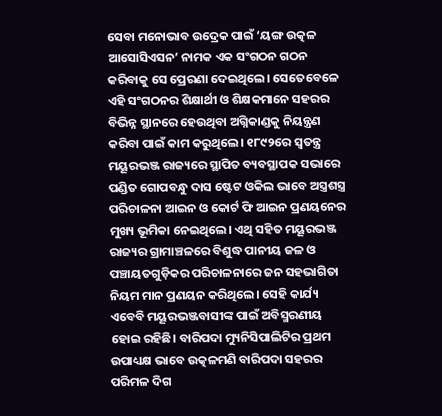ସେବା ମନୋଭାବ ଉଦ୍ରେକ ପାଇଁ ‘ୟଙ୍ଗ ଉତ୍କଳ ଆସୋସିଏସନ’ ନାମକ ଏକ ସଂଗଠନ ଗଠନ କରିବାକୁ ସେ ପ୍ରେରଣା ଦେଇଥିଲେ। ସେତେବେଳେ ଏହି ସଂଗଠନର ଶିକ୍ଷାର୍ଥୀ ଓ ଶିକ୍ଷକମାନେ ସହରର ବିଭିନ୍ନ ସ୍ଥାନରେ ହେଉଥିବା ଅଗ୍ନିକାଣ୍ଡକୁ ନିୟନ୍ତ୍ରଣ କରିବା ପାଇଁ କାମ କରୁଥିଲେ। ୧୮୯୨ରେ ସ୍ୱତନ୍ତ୍ର ମୟୂରଭଞ୍ଜ ରାଜ୍ୟରେ ସ୍ଥାପିତ ବ୍ୟବସ୍ଥାପକ ସଭାରେ ପଣ୍ଡିତ ଗୋପବନ୍ଧୁ ଦାସ ଷ୍ଟେଟ ଓକିଲ ଭାବେ ଅସ୍ତ୍ରଶସ୍ତ୍ର ପରିଚାଳନା ଆଇନ ଓ କୋର୍ଟ ଫି ଆଇନ ପ୍ରଣୟନ‌େ‌ର ମୁଖ୍ୟ ଭୂମିକା ନେଇଥିଲେ। ଏଥି ସହିତ ମୟୂରଭଞ୍ଜ ରାଜ୍ୟର ଗ୍ରାମାଞ୍ଚଳରେ ବିଶୁଦ୍ଧ ପାନୀୟ ଜଳ ଓ ପଞ୍ଚାୟତଗୁଡ଼ିକର ପରିଚାଳନାରେ ଜନ ସହଭାଗିତା ନିୟମ ମାନ ପ୍ରଣୟନ କରିଥିଲେ। ସେହି କାର୍ଯ୍ୟ ଏବେବି ମୟୂରଭଞ୍ଜବାସୀଙ୍କ ପାଇଁ ଅବିସ୍ମରଣୀୟ ହୋଇ ରହିଛି। ବାରିପଦା ମ୍ୟୁନିସିପାଲିଟିର ପ୍ରଥମ ଉପାଧ୍ୟକ୍ଷ ଭାବେ ଉତ୍କଳମଣି ବାରିପଦା ସହରର ପରିମଳ ଦିଗ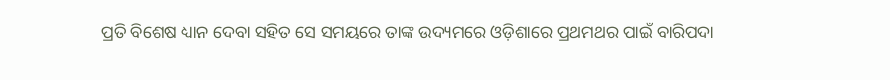ପ୍ରତି ବିଶେଷ ଧ୍ୟାନ ଦେବା ସହିତ ସେ ସମୟରେ ତାଙ୍କ ଉଦ୍ୟମରେ ଓଡ଼ିଶାରେ ପ୍ରଥମଥର ପାଇଁ ବାରିପଦା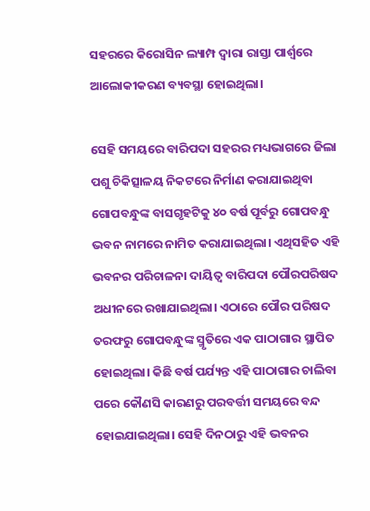ସହରରେ କିରୋସିନ ଲ୍ୟାମ୍ପ ଦ୍ୱାରା ରାସ୍ତା ପାର୍ଶ୍ବରେ ଆଲୋକୀକରଣ ବ୍ୟବସ୍ଥା ହୋଇଥିଲା।

ସେହି ସମୟରେ ବାରିପଦା ସହରର ମଧ୍ୟଭାଗରେ ଜିଲା ପଶୁ ଚିକିତ୍ସାଳୟ ନିକଟରେ ନିର୍ମାଣ କରାଯାଇଥିବା ଗୋପବନ୍ଧୁଙ୍କ ବାସଗୃହଟିକୁ ୪୦ ବର୍ଷ ପୂର୍ବରୁ ଗୋପବନ୍ଧୁ ଭବନ ନାମରେ ନାମିତ କରାଯାଇଥିଲା। ଏଥିସହିତ ଏହି ଭବନର ପରିଚାଳନା ଦାୟିତ୍ୱ ବାରିପଦା ପୌରପରିଷଦ ଅଧୀନରେ ରଖାଯାଇଥିଲା। ଏଠାରେ ପୌର ପରିଷଦ ତରଫରୁ ଗୋପବନ୍ଧୁଙ୍କ ସ୍ମୃତିରେ ଏକ ପାଠାଗାର ସ୍ଥାପିତ ହୋଇଥିଲା। କିଛି ବର୍ଷ ପର୍ଯ୍ୟନ୍ତ ଏହି ପାଠାଗାର ଚାଲିବା ପରେ କୌଣସି କାରଣରୁ ପରବର୍ତ୍ତୀ ସମୟରେ ବନ୍ଦ ହୋଇଯାଇଥିଲା। ସେହି ଦିନଠାରୁ ଏହି ଭବନର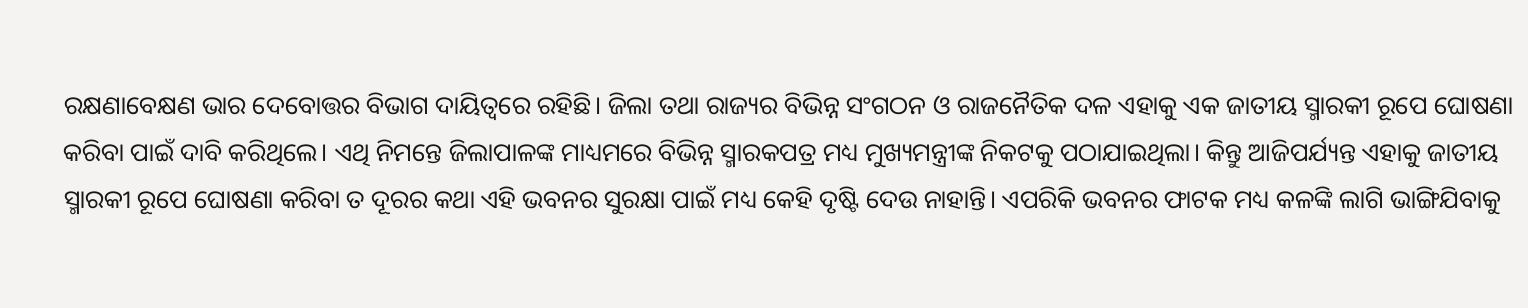ରକ୍ଷଣାବେକ୍ଷଣ ଭାର ଦେବୋତ୍ତର ବିଭାଗ ଦାୟିତ୍ୱରେ ରହିଛି। ଜିଲା ତଥା ରାଜ୍ୟର ବିଭିନ୍ନ ସଂଗଠନ ଓ ରାଜନୈତିକ ଦଳ ଏହାକୁ ଏକ ଜାତୀୟ ସ୍ମାରକୀ ରୂପେ ଘୋଷଣା କରିବା ପାଇଁ ଦାବି କରିଥିଲେ। ଏଥି ନିମନ୍ତେ ଜିଲାପାଳଙ୍କ ମାଧ୍ୟମରେ ବିଭିନ୍ନ ସ୍ମାରକପତ୍ର ମଧ୍ୟ ମୁଖ୍ୟମନ୍ତ୍ରୀଙ୍କ ନିକଟକୁ ପଠାଯାଇଥିଲା। କିନ୍ତୁ ଆଜିପର୍ଯ୍ୟନ୍ତ ଏହାକୁ ଜାତୀୟ ସ୍ମାରକୀ ରୂପେ ଘୋଷଣା କରିବା ତ ଦୂରର କଥା ଏହି ଭବନର ସୁରକ୍ଷା ପାଇଁ ମଧ୍ୟ କେହି ଦୃଷ୍ଟି ଦେଉ ନାହାନ୍ତି। ଏପରିକି ଭବନର ଫାଟକ ମଧ୍ୟ କଳଙ୍କି ଲାଗି ଭାଙ୍ଗିଯିବାକୁ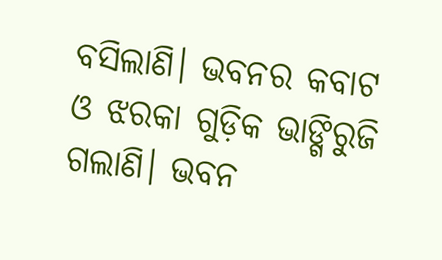ବସିଲାଣି। ଭବନର କବାଟ ଓ ଝରକା ଗୁଡ଼ିକ ଭାଙ୍ଗିରୁଜି ଗଲାଣି। ଭବନ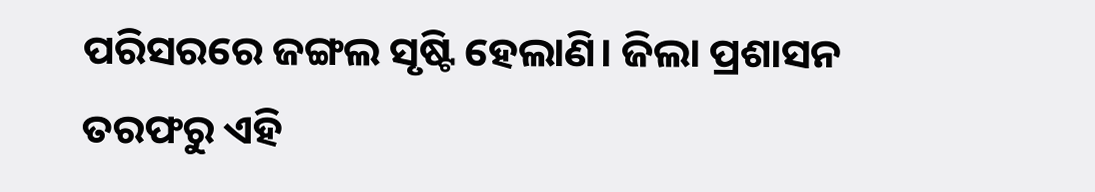ପରିସରରେ ଜଙ୍ଗଲ ସୃଷ୍ଟି ହେଲାଣି। ଜିଲା ପ୍ରଶାସନ ତରଫରୁ ଏହି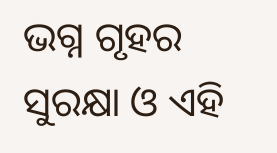ଭଗ୍ନ ଗୃହର ସୁରକ୍ଷା ଓ ଏହି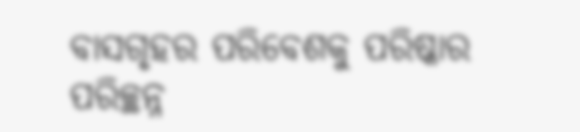ବାସଗୃହର ପରିବେଶକୁ ପରିଷ୍କାର ପରିଚ୍ଛନ୍ନ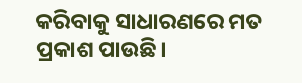କରିବାକୁ ସାଧାରଣରେ ମତ ପ୍ରକାଶ ପାଉଛି।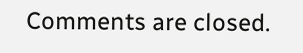Comments are closed.